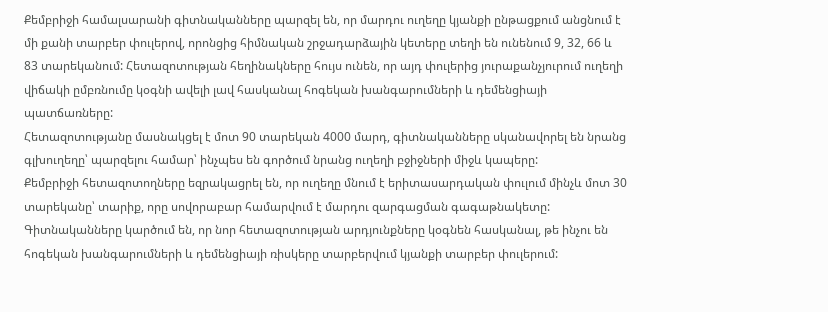Քեմբրիջի համալսարանի գիտնականները պարզել են, որ մարդու ուղեղը կյանքի ընթացքում անցնում է մի քանի տարբեր փուլերով, որոնցից հիմնական շրջադարձային կետերը տեղի են ունենում 9, 32, 66 և 83 տարեկանում: Հետազոտության հեղինակները հույս ունեն, որ այդ փուլերից յուրաքանչյուրում ուղեղի վիճակի ըմբռնումը կօգնի ավելի լավ հասկանալ հոգեկան խանգարումների և դեմենցիայի պատճառները:
Հետազոտությանը մասնակցել է մոտ 90 տարեկան 4000 մարդ, գիտնականները սկանավորել են նրանց գլխուղեղը՝ պարզելու համար՝ ինչպես են գործում նրանց ուղեղի բջիջների միջև կապերը:
Քեմբրիջի հետազոտողները եզրակացրել են, որ ուղեղը մնում է երիտասարդական փուլում մինչև մոտ 30 տարեկանը՝ տարիք, որը սովորաբար համարվում է մարդու զարգացման գագաթնակետը:
Գիտնականները կարծում են, որ նոր հետազոտության արդյունքները կօգնեն հասկանալ, թե ինչու են հոգեկան խանգարումների և դեմենցիայի ռիսկերը տարբերվում կյանքի տարբեր փուլերում: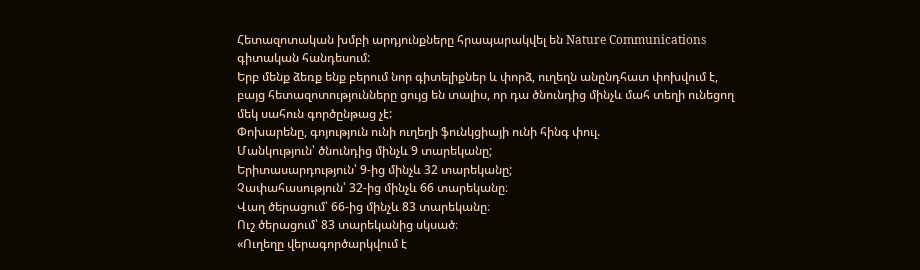Հետազոտական խմբի արդյունքները հրապարակվել են Nature Communications գիտական հանդեսում:
Երբ մենք ձեռք ենք բերում նոր գիտելիքներ և փորձ, ուղեղն անընդհատ փոխվում է, բայց հետազոտությունները ցույց են տալիս, որ դա ծնունդից մինչև մահ տեղի ունեցող մեկ սահուն գործընթաց չէ:
Փոխարենը, գոյություն ունի ուղեղի ֆունկցիայի ունի հինգ փուլ.
Մանկություն՝ ծնունդից մինչև 9 տարեկանը;
Երիտասարդություն՝ 9-ից մինչև 32 տարեկանը;
Չափահասություն՝ 32-ից մինչև 66 տարեկանը։
Վաղ ծերացում՝ 66-ից մինչև 83 տարեկանը։
Ուշ ծերացում՝ 83 տարեկանից սկսած։
«Ուղեղը վերագործարկվում է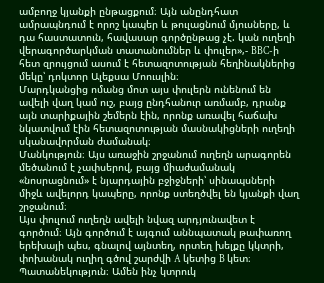ամբողջ կյանքի ընթացքում։ Այն անընդհատ ամրապնդում է որոշ կապեր և թուլացնում մյուսները, և դա հաստատուն, հավասար գործընթաց չէ. կան ուղեղի վերագործարկման տատանումներ և փուլեր»,- BBC-ի հետ զրույցում ասում է հետազոտության հեղինակներից մեկը՝ դոկտոր Ալեքսա Մոուսլին։
Մարդկանցից ոմանց մոտ այս փուլերն ունենում են ավելի վաղ կամ ուշ, բայց ընդհանուր առմամբ, դրանք այն տարիքային շեմերն էին, որոնք առավել հաճախ նկատվում էին հետազոտության մասնակիցների ուղեղի սկանավորման ժամանակ։
Մանկություն։ Այս առաջին շրջանում ուղեղն արագորեն մեծանում է չափսերով, բայց միաժամանակ «նոսրացնում» է նյարդային բջիջների՝ սինապսների միջև ավելորդ կապերը, որոնք ստեղծվել են կյանքի վաղ շրջանում։
Այս փուլում ուղեղն ավելի նվազ արդյունավետ է գործում։ Այն գործում է այգում աննպատակ թափառող երեխայի պես, գնալով այնտեղ, որտեղ խելքը կկտրի, փոխանակ ուղիղ գծով շարժվի A կետից B կետ։
Պատանեկություն։ Ամեն ինչ կտրուկ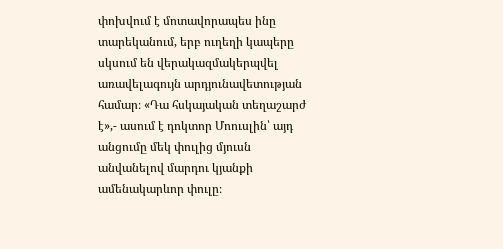փոխվում է մոտավորապես ինը տարեկանում, երբ ուղեղի կապերը սկսում են վերակազմակերպվել առավելագույն արդյունավետության համար։ «Դա հսկայական տեղաշարժ է»,- ասում է դոկտոր Մոուսլին՝ այդ անցումը մեկ փուլից մյուսն անվանելով մարդու կյանքի ամենակարևոր փուլը։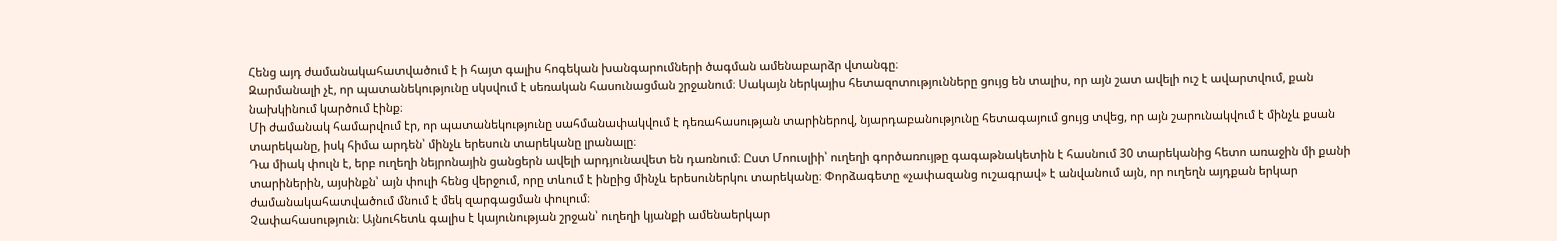Հենց այդ ժամանակահատվածում է ի հայտ գալիս հոգեկան խանգարումների ծագման ամենաբարձր վտանգը։
Զարմանալի չէ, որ պատանեկությունը սկսվում է սեռական հասունացման շրջանում։ Սակայն ներկայիս հետազոտությունները ցույց են տալիս, որ այն շատ ավելի ուշ է ավարտվում, քան նախկինում կարծում էինք։
Մի ժամանակ համարվում էր, որ պատանեկությունը սահմանափակվում է դեռահասության տարիներով, նյարդաբանությունը հետագայում ցույց տվեց, որ այն շարունակվում է մինչև քսան տարեկանը, իսկ հիմա արդեն՝ մինչև երեսուն տարեկանը լրանալը։
Դա միակ փուլն է, երբ ուղեղի նեյրոնային ցանցերն ավելի արդյունավետ են դառնում։ Ըստ Մոուսլիի՝ ուղեղի գործառույթը գագաթնակետին է հասնում 30 տարեկանից հետո առաջին մի քանի տարիներին, այսինքն՝ այն փուլի հենց վերջում, որը տևում է ինըից մինչև երեսուներկու տարեկանը։ Փորձագետը «չափազանց ուշագրավ» է անվանում այն, որ ուղեղն այդքան երկար ժամանակահատվածում մնում է մեկ զարգացման փուլում։
Չափահասություն։ Այնուհետև գալիս է կայունության շրջան՝ ուղեղի կյանքի ամենաերկար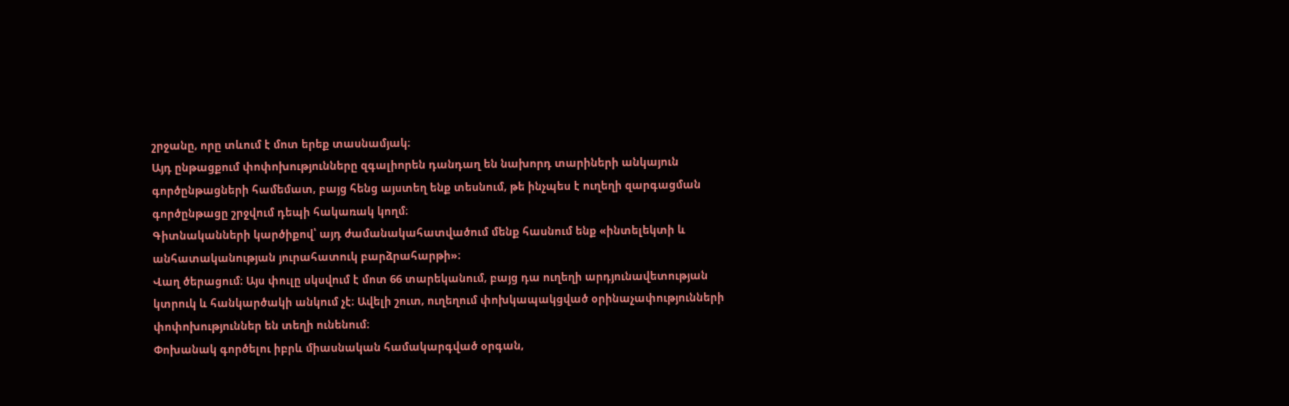շրջանը, որը տևում է մոտ երեք տասնամյակ։
Այդ ընթացքում փոփոխությունները զգալիորեն դանդաղ են նախորդ տարիների անկայուն գործընթացների համեմատ, բայց հենց այստեղ ենք տեսնում, թե ինչպես է ուղեղի զարգացման գործընթացը շրջվում դեպի հակառակ կողմ։
Գիտնականների կարծիքով՝ այդ ժամանակահատվածում մենք հասնում ենք «ինտելեկտի և անհատականության յուրահատուկ բարձրահարթի»։
Վաղ ծերացում։ Այս փուլը սկսվում է մոտ 66 տարեկանում, բայց դա ուղեղի արդյունավետության կտրուկ և հանկարծակի անկում չէ։ Ավելի շուտ, ուղեղում փոխկապակցված օրինաչափությունների փոփոխություններ են տեղի ունենում։
Փոխանակ գործելու իբրև միասնական համակարգված օրգան,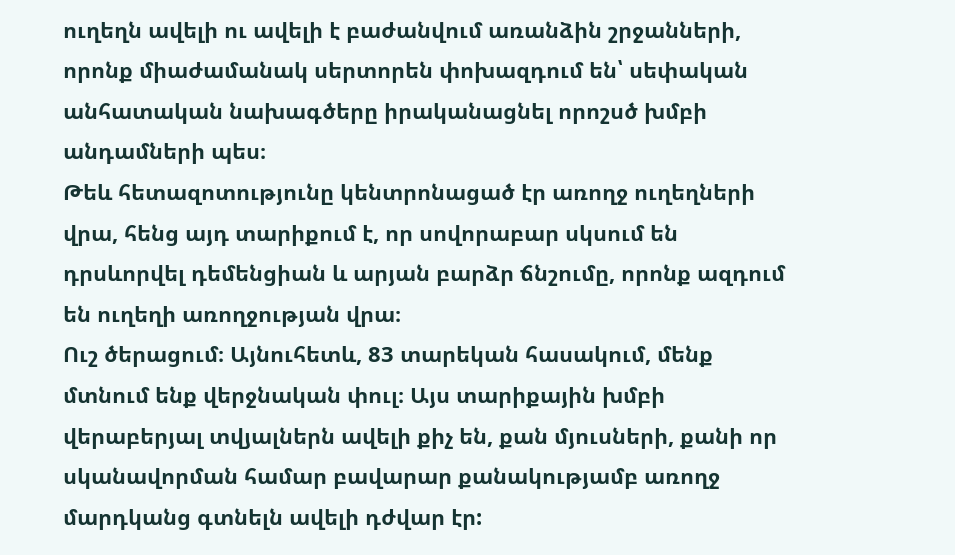ուղեղն ավելի ու ավելի է բաժանվում առանձին շրջանների, որոնք միաժամանակ սերտորեն փոխազդում են՝ սեփական անհատական նախագծերը իրականացնել որոշսծ խմբի անդամների պես։
Թեև հետազոտությունը կենտրոնացած էր առողջ ուղեղների վրա, հենց այդ տարիքում է, որ սովորաբար սկսում են դրսևորվել դեմենցիան և արյան բարձր ճնշումը, որոնք ազդում են ուղեղի առողջության վրա։
Ուշ ծերացում։ Այնուհետև, 83 տարեկան հասակում, մենք մտնում ենք վերջնական փուլ։ Այս տարիքային խմբի վերաբերյալ տվյալներն ավելի քիչ են, քան մյուսների, քանի որ սկանավորման համար բավարար քանակությամբ առողջ մարդկանց գտնելն ավելի դժվար էր: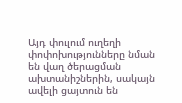Այդ փուլում ուղեղի փոփոխությունները նման են վաղ ծերացման ախտանիշներին, սակայն ավելի ցայտուն են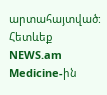արտահայտված:
Հետևեք NEWS.am Medicine-ին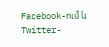Facebook-ում և Twitter-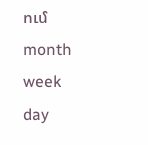ում
month
week
day